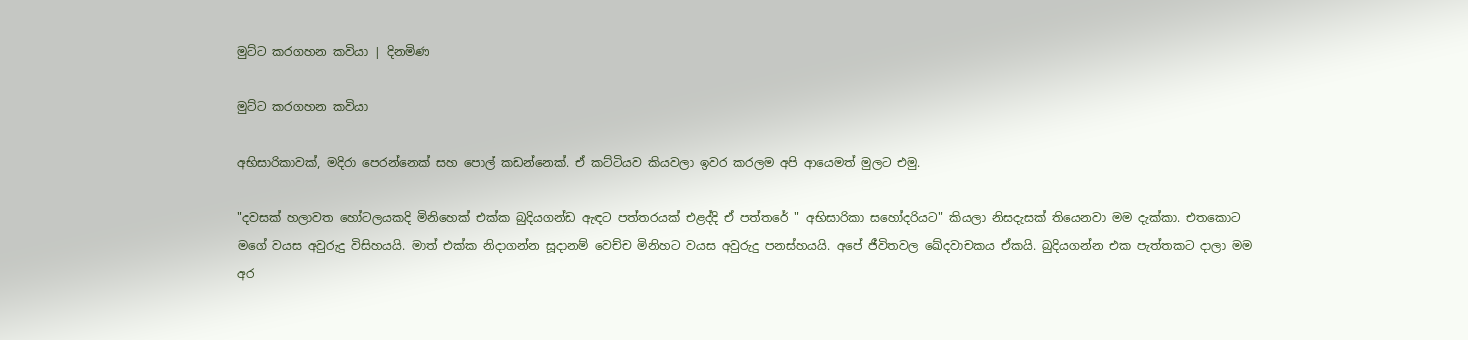මුට්ට කරගහන කවියා | දිනමිණ

මුට්ට කරගහන කවියා

අභිසාරිකාවක්, මදිරා පෙරන්නෙක් සහ පොල් කඩන්නෙක්. ඒ කට්ටියව කියවලා ඉවර කරලම අපි ආයෙමත් මුලට එමු.

"දවසක් හලාවත හෝටලයකදි මිනිහෙක් එක්ක බුදියගන්ඩ ඇඳට පත්තරයක් එළද්දි ඒ පත්තරේ " අභිසාරිකා සහෝදරියට" කියලා නිසදැසක් තියෙනවා මම දැක්කා. එතකොට මගේ වයස අවුරුදු විසිහයයි. මාත් එක්ක නිදාගන්න සූදානම් වෙච්ච මිනිහට වයස අවුරුදු පනස්හයයි. අපේ ජීවිතවල ඛේදවාචකය ඒකයි. බුදියගන්න එක පැත්තකට දාලා මම අර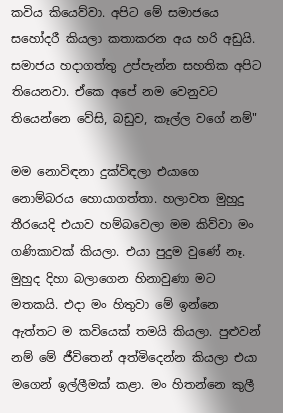කවිය කියෙව්වා. අපිට මේ සමාජයෙ සහෝදරී කියලා කතාකරන අය හරි අඩුයි. සමාජය හදාගත්තු උප්පැන්න සහතික අපිට තියෙනවා. ඒකෙ අපේ නම වෙනුවට තියෙන්නෙ වේසි, බඩුව, කෑල්ල වගේ නම්"

මම නොවිඳනා දුක්විඳලා එයාගෙ නොම්බරය හොයාගත්තා. හලාවත මුහුදු තීරයෙදි එයාව හම්බවෙලා මම කිව්වා මං ගණිකාවක් කියලා. එයා පුදුම වුණේ නෑ. මුහුද දිහා බලාගෙන හිනාවුණා මට මතකයි. එදා මං හිතුවා මේ ඉන්නෙ ඇත්තට ම කවියෙක් තමයි කියලා. පුළුවන් නම් මේ ජීවිතෙන් අත්මිදෙන්න කියලා එයා මගෙන් ඉල්ලීමක් කළා. මං හිතන්නෙ කුලී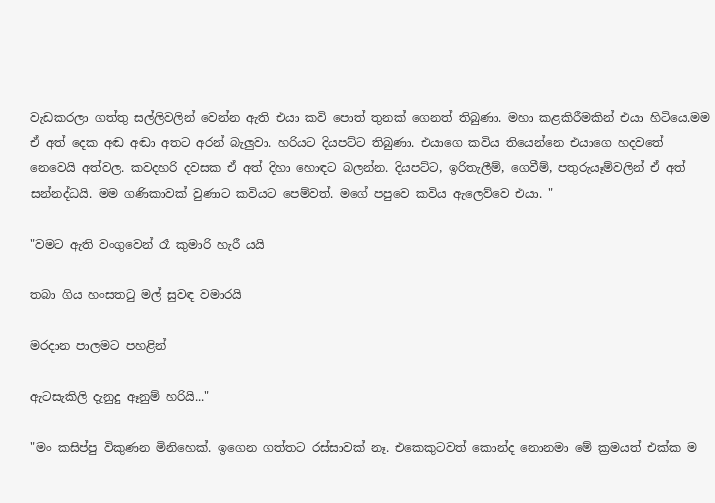වැඩකරලා ගත්තු සල්ලිවලින් වෙන්න ඇති එයා කවි පොත් තුනක් ගෙනත් තිබුණා. මහා කළකිරීමකින් එයා හිටියෙ.මම ඒ අත් දෙක අඬ අඬා අතට අරන් බැලුවා. හරියට දියපට්ට තිබුණා. එයාගෙ කවිය තියෙන්නෙ එයාගෙ හදවතේ නෙවෙයි අත්වල. කවදහරි දවසක ඒ අත් දිහා හොඳට බලන්න. දියපට්ට, ඉරිතැලීම්, ගෙවීම්, පතුරුයෑම්වලින් ඒ අත් සන්නද්ධයි. මම ගණිකාවක් වුණාට කවියට පෙම්වත්. මගේ පපුවෙ කවිය ඇලෙව්වෙ එයා. "

"වමට ඇති වංගුවෙන් රෑ කුමාරි හැරී යයි

තබා ගිය හංසතටු මල් සුවඳ වමාරයි

මරදාන පාලමට පහළින්

ඇටසැකිලි දැනුදු ඈනුම් හරියි..."

"මං කසිප්පු විකුණන මිනිහෙක්. ඉගෙන ගත්තට රස්සාවක් නෑ. එකෙකුටවත් කොන්ද නොනමා මේ ක්‍රමයත් එක්ක ම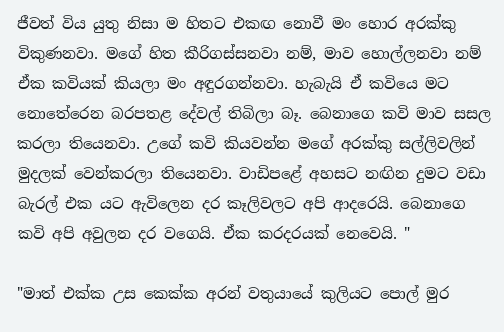ජීවත් විය යුතු නිසා ම හිතට එකඟ නොවී මං හොර අරක්කු විකුණනවා. මගේ හිත කීරිගස්සනවා නම්, මාව හොල්ලනවා නම් ඒක කවියක් කියලා මං අඳුරගන්නවා. හැබැයි ඒ කවියෙ මට නොතේරෙන බරපතළ දේවල් තිබිලා බෑ. බෙනාගෙ කවි මාව සසල කරලා තියෙනවා. උගේ කවි කියවන්න මගේ අරක්කු සල්ලිවලින් මුදලක් වෙන්කරලා තියෙනවා. වාඩිපළේ අහසට නඟින දුමට වඩා බැරල් එක යට ඇවිලෙන දර කෑලිවලට අපි ආදරෙයි. බෙනාගෙ කවි අපි අවුලන දර වගෙයි. ඒක කරදරයක් නෙවෙයි. "

"මාත් එක්ක උස කෙක්ක අරන් වතුයායේ කුලියට පොල් මුර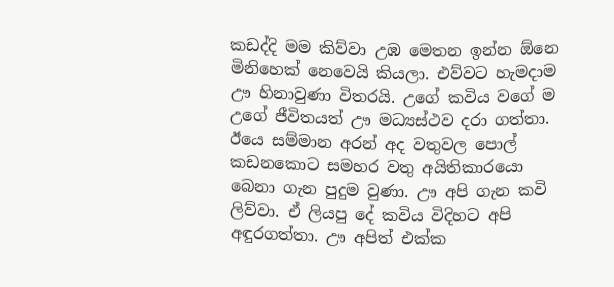කඩද්දි මම කිව්වා උඹ මෙතන ඉන්න ඕනෙ මිනිහෙක් නෙවෙයි කියලා. එව්වට හැමදාම ඌ හිනාවුණා විතරයි. උගේ කවිය වගේ ම උගේ ජීවිතයත් ඌ මධ්‍යස්ථව දරා ගත්තා. ඊයෙ සම්මාන අරන් අද වතුවල පොල් කඩනකොට සමහර වතු අයිතිකාරයො බෙනා ගැන පුදුම වුණා. ඌ අපි ගැන කවි ලිව්වා. ඒ ලියපු දේ කවිය විදිහට අපි අඳුරගත්තා. ඌ අපිත් එක්ක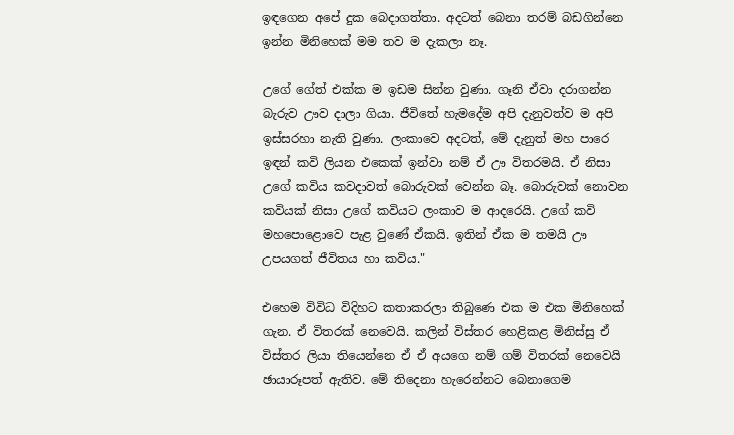ඉඳගෙන අපේ දුක බෙදාගත්තා. අදටත් බෙනා තරම් බඩගින්නෙ ඉන්න මිනිහෙක් මම තව ම දැකලා නෑ.

උගේ ගේත් එක්ක ම ඉඩම සින්න වුණා. ගෑනි ඒවා දරාගන්න බැරුව ඌව දාලා ගියා. ජීවිතේ හැමදේම අපි දැනුවත්ව ම අපි ඉස්සරහා නැති වුණා. ලංකාවෙ අදටත්, මේ දැනුත් මහ පාරෙ ඉඳන් කවි ලියන එකෙක් ඉන්වා නම් ඒ ඌ විතරමයි. ඒ නිසා උගේ කවිය කවදාවත් බොරුවක් වෙන්න බෑ. බොරුවක් නොවන කවියක් නිසා උගේ කවියට ලංකාව ම ආදරෙයි. උගේ කවි මහපොළොවෙ පැළ වුණේ ඒකයි. ඉතින් ඒක ම තමයි ඌ උපයගත් ජීවිතය හා කවිය."

එහෙම විවිධ විදිහට කතාකරලා තිබුණෙ එක ම එක මිනිහෙක් ගැන. ඒ විතරක් නෙවෙයි. කලින් විස්තර හෙළිකළ මිනිස්සු ඒ විස්තර ලියා තියෙන්නෙ ඒ ඒ අයගෙ නම් ගම් විතරක් නෙවෙයි ඡායාරූපත් ඇතිව. මේ තිදෙනා හැරෙන්නට බෙනාගෙම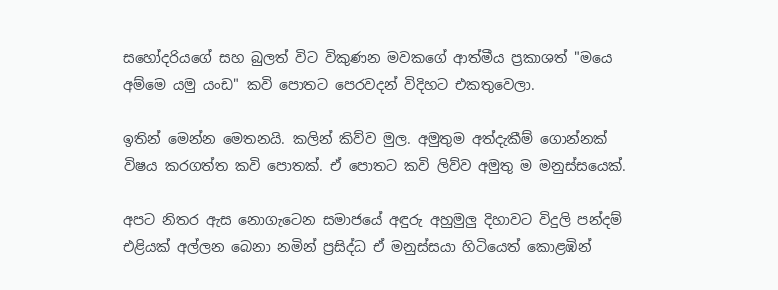සහෝදරියගේ සහ බුලත් විට විකුණන මවකගේ ආත්මීය ප්‍රකාශත් "මයෙ අම්මෙ යමු යංඩ" කවි පොතට පෙරවදන් විදිහට එකතුවෙලා.

ඉතින් මෙන්න මෙතනයි. කලින් කිව්ව මුල. අමුතුම අත්දැකීම් ගොන්නක් විෂය කරගත්ත කවි පොතක්. ඒ පොතට කවි ලිව්ව අමුතු ම මනුස්සයෙක්.

අපට නිතර ඇස නොගැටෙන සමාජයේ අඳුරු අහුමුලු දිහාවට විදුලි පන්දම් එළියක් අල්ලන බෙනා නමින් ප්‍රසිද්ධ ඒ මනුස්සයා හිටියෙත් කොළඹින්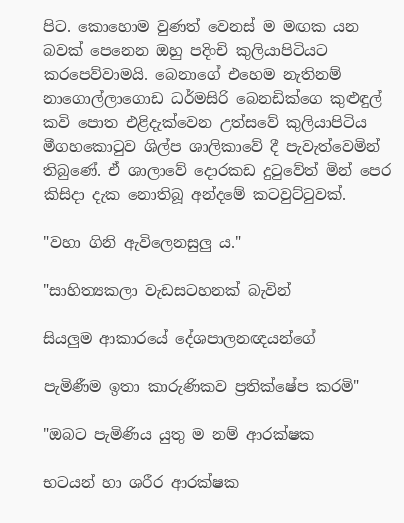පිට. කොහොම වුණත් වෙනස් ම මඟක යන බවක් පෙනෙන ඔහු පදිංචි කුලියාපිටියට කරපෙව්වාමයි. බෙනාගේ එහෙම නැතිනම් නාගොල්ලාගොඩ ධර්මසිරි බෙනඩික්ගෙ කුළුඳුල් කවි පොත එළිදැක්වෙන උත්සවේ කුලියාපිටිය මීගහකොටුව ශිල්ප ශාලිකාවේ දී පැවැත්වෙමින් තිබුණේ. ඒ ශාලාවේ දොරකඩ දුටුවේත් මින් පෙර කිසිදා දැක නොතිබූ අන්දමේ කටවුට්ටුවක්.

"වහා ගිනි ඇවිලෙනසුලු ය."

"සාහිත්‍යකලා වැඩසටහනක් බැවින්

සියලුම ආකාරයේ දේශපාලනඥයන්ගේ

පැමිණීම ඉතා කාරුණිකව ප්‍රතික්ෂේප කරමි"

"ඔබට පැමිණිය යුතු ම නම් ආරක්ෂක

භටයන් හා ශරීර ආරක්ෂක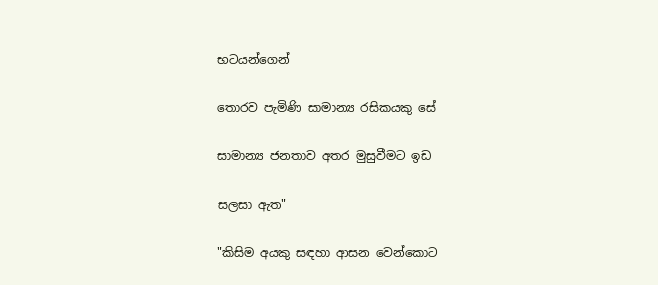භටයන්ගෙන්

තොරව පැමිණි සාමාන්‍ය රසිකයකු සේ

සාමාන්‍ය ජනතාව අතර මුසුවීමට ඉඩ

සලසා ඇත"

"කිසිම අයකු සඳහා ආසන වෙන්කොට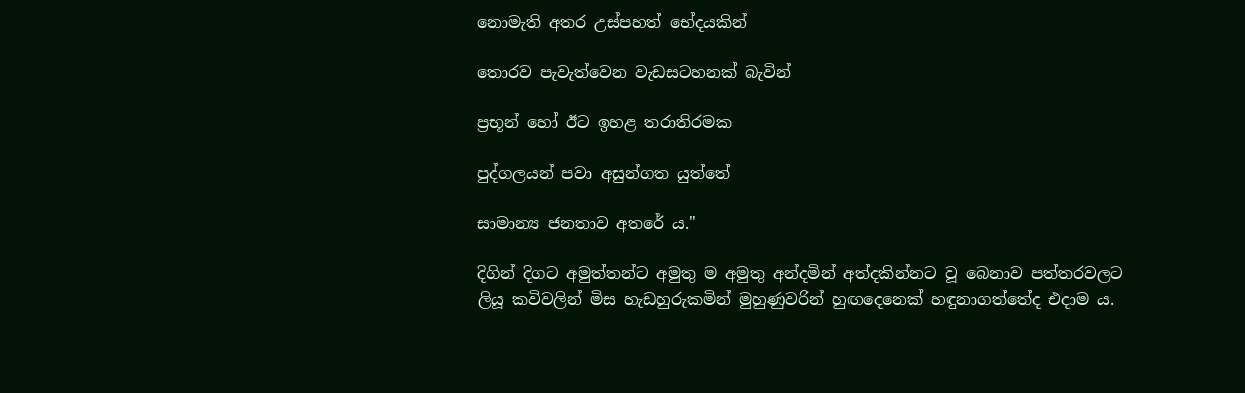නොමැති අතර උස්පහත් භේදයකින්

තොරව පැවැත්වෙන වැඩසටහනක් බැවින්

ප්‍රභූන් හෝ ඊට ඉහළ තරාතිරමක

පුද්ගලයන් පවා අසුන්ගත යුත්තේ

සාමාන්‍ය ජනතාව අතරේ ය."

දිගින් දිගට අමුත්තන්ට අමුතු ම අමුතු අන්දමින් අත්දකින්නට වූ බෙනාව පත්තරවලට ලියූ කවිවලින් මිස හැඩහුරුකමින් මුහුණුවරින් හුඟදෙනෙක් හඳුනාගත්තේද එදාම ය.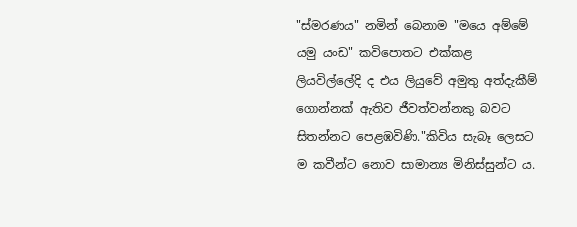"ස්මරණය" නමින් බෙනාම "මයෙ අම්මේ යමු යංඩ" කවිපොතට එක්කළ ලියවිල්ලේදි ද එය ලියුවේ අමුතු අත්දැකීම් ගොන්නක් ඇතිව ජීවත්වන්නකු බවට සිතන්නට පෙළඹවිණි."කිවිය සැබෑ ලෙසට ම කවීන්ට නොව සාමාන්‍ය මිනිස්සුන්ට ය.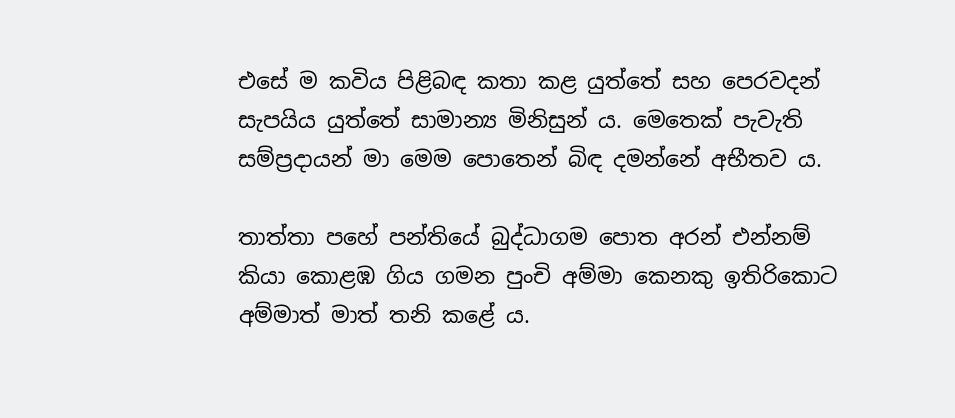එසේ ම කවිය පිළිබඳ කතා කළ යුත්තේ සහ පෙරවදන් සැපයිය යුත්තේ සාමාන්‍ය මිනිසුන් ය. මෙතෙක් පැවැති සම්ප්‍රදායන් මා මෙම පොතෙන් බිඳ දමන්නේ අභීතව ය.

තාත්තා පහේ පන්තියේ බුද්ධාගම පොත අරන් එන්නම් කියා කොළඹ ගිය ගමන පුංචි අම්මා කෙනකු ඉතිරිකොට අම්මාත් මාත් තනි කළේ ය.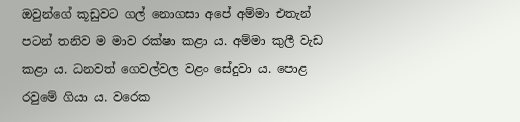ඔවුන්ගේ කූඩුවට ගල් නොගසා අපේ අම්මා එතැන් පටන් තනිව ම මාව රක්ෂා කළා ය. අම්මා කුලී වැඩ කළා ය. ධනවත් ගෙවල්වල වළං සේදුවා ය. පොළ රවුමේ ගියා ය. වරෙක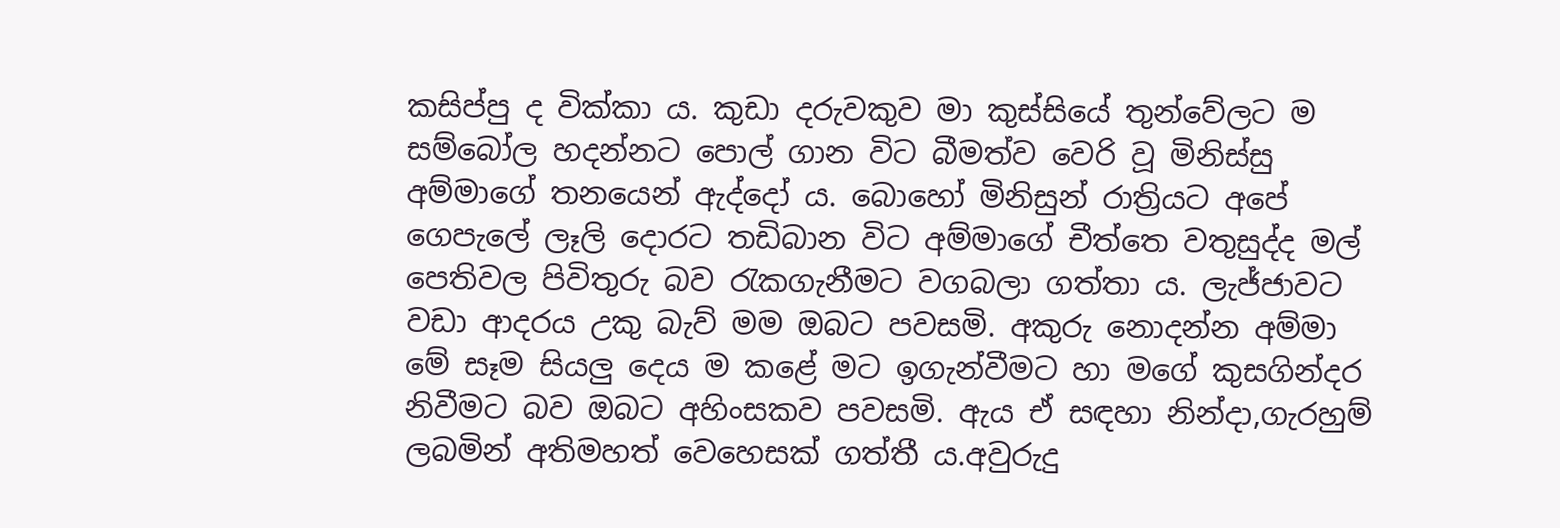කසිප්පු ද වික්කා ය. කුඩා දරුවකුව මා කුස්සියේ තුන්වේලට ම සම්බෝල හදන්නට පොල් ගාන විට බීමත්ව වෙරි වූ මිනිස්සු අම්මාගේ තනයෙන් ඇද්දෝ ය. බොහෝ මිනිසුන් රාත්‍රියට අපේ ගෙපැලේ ලෑලි දොරට තඩිබාන විට අම්මාගේ චීත්තෙ වතුසුද්ද මල් පෙතිවල පිවිතුරු බව රැකගැනීමට වගබලා ගත්තා ය. ලැජ්ජාවට වඩා ආදරය උකු බැව් මම ඔබට පවසමි. අකුරු නොදන්න අම්මා මේ සෑම සියලු දෙය ම කළේ මට ඉගැන්වීමට හා මගේ කුසගින්දර නිවීමට බව ඔබට අහිංසකව පවසමි. ඇය ඒ සඳහා නින්දා,ගැරහුම් ලබමින් අතිමහත් වෙහෙසක් ගත්තී ය.අවුරුදු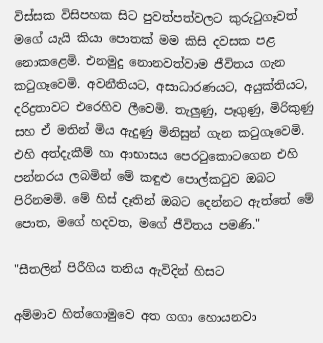විස්සක විසිපහක සිට පුවත්පත්වලට කුරුටුගෑවත් මගේ යැයි කියා පොතක් මම කිසි දවසක පළ නොකළෙමි. එනමුදු නොනවත්වාම ජීවිතය ගැන කටුගෑවෙමි. අවනීතියට, අසාධාරණයට, අයුක්තියට, දරිද්‍රතාවට එරෙහිව ලීවෙමි. තැලුණු, පෑගුණු, මිරිකුණු සහ ඒ මතින් මිය ඇදුණු මිනිසුන් ගැන කටුගෑවෙමි. එහි අත්දැකීම් හා ආභාසය පෙරටුකොටගෙන එහි පන්නරය ලබමින් මේ කඳුළු පොල්කටුව ඔබට පිරිනමමි. මේ හිස් දෑතින් ඔබට දෙන්නට ඇත්තේ මේ පොත, මගේ හදවත, මගේ ජීවිතය පමණි."

"සීතලින් පිරීගිය තනිය ඇවිදින් හිසට

අම්මාව හිත්ගොමුවෙ අත ගගා හොයනවා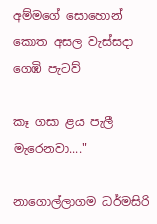අම්මගේ සොහොන් කොත අසල වැස්සදා ගෙඹි පැටව්

කෑ ගසා ළය පැලී මැරෙනවා...."

නාගොල්ලාගම ධර්මසිරි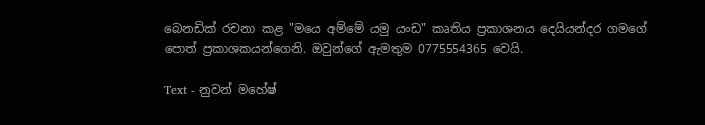බෙනඩික් රචනා කළ "මයෙ අම්මේ යමු යංඩ" කෘතිය ප්‍රකාශනය දෙයියන්දර ගමගේ පොත් ප්‍රකාශකයන්ගෙනි. ඔවුන්ගේ ඇමතුම 0775554365 වෙයි.

Text - නුවන් මහේෂ්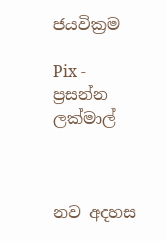ජයවික්‍රම

Pix - ප්‍රසන්න ලක්මාල්



නව අදහස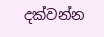දක්වන්න